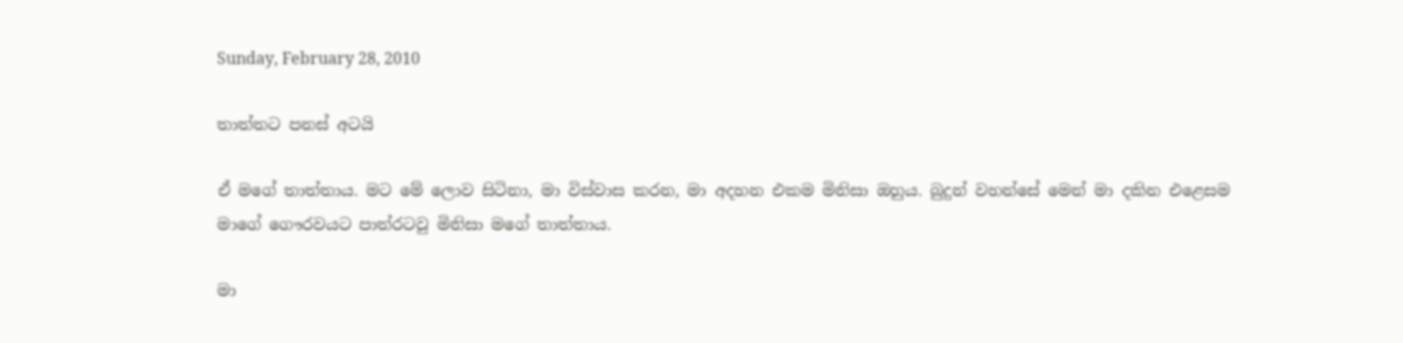Sunday, February 28, 2010

තාත්තට පනස් අටයි

ඒ මගේ තාත්තාය. මට මේ ලොව සිටිනා, මා විස්වාස කරන, මා අදහන එකම මිනිසා ඔහුය. බුදුන් වහන්සේ මෙන් මා දකින එළෙසම මාගේ ගෞරවයට පාත්රටවු මිනිසා මගේ තාත්තාය.

මා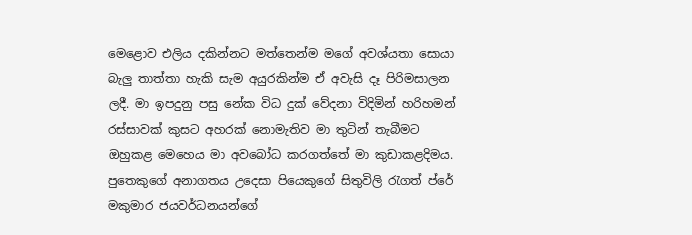මෙළොව එලිය දකින්නට මත්තෙන්ම මගේ අවශ්ය‍තා සොයා බැලු තාත්තා හැකි සැම අයුරකින්ම ඒ අවැසි දෑ පිරිමසාලන ලදී. මා ඉපදුනු පසු නේක විධ දුක් වේදනා විදිමින් හරිහමන් රස්සාවක් කුසට අහරක් නොමැතිව මා තුටින් තැබීමට ඔහුකළ මෙහෙය මා අවබෝධ කරගත්තේ මා කුඩාකළදිමය. පුතෙකුගේ අනාගතය උදෙසා පියෙකුගේ සිතුවිලි රැගත් ප්රේ මකුමාර ජයවර්ධනයන්ගේ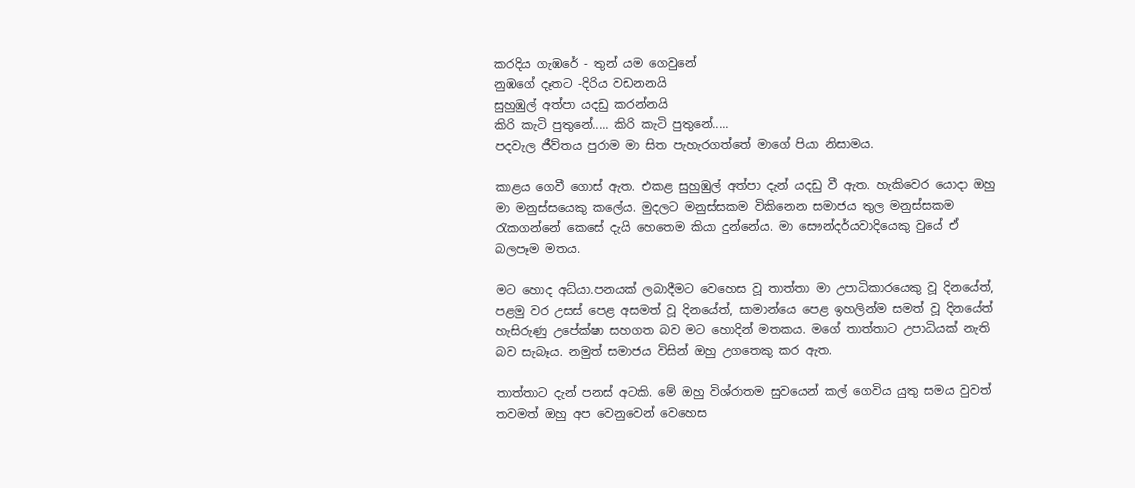කරදිය ගැඹරේ - තුන් යම ගෙවුනේ
නුඹගේ දෑතට -දිරිය වඩනනයි
සුහුඹුල් අත්පා යදඩු කරන්නයි
කිරි කැටි පුතුනේ..... කිරි කැටි පුතුනේ.....
පදවැල ජීව්තය පුරාම මා සිත පැහැරගත්තේ මාගේ පියා නිසාමය.

කාළය ගෙවී ගොස් ඇත. එකළ සුහුඹුල් අත්පා දැන් යද‍ඩු වී ඇත. හැකිවෙර යොදා ඔහු මා මනුස්සයෙකු කලේය. මුදලට මනුස්සකම විකිනෙන සමාජය තුල මනුස්සකම රැකගන්නේ කෙසේ දැයි හෙතෙම කියා දුන්නේය. මා සෞන්දර්යවාදියෙකු වුයේ ඒ බලපෑම මතය.

මට හොද අධ්යා.පනයක් ලබාදීමට වෙහෙස වූ තාත්තා මා උපාධිකාරයෙකු වූ දිනයේත්, පළමු වර උසස් පෙළ අසමත් වූ දිනයේත්, සාමාන්යෙ පෙළ ඉහලින්ම සමත් වූ දිනයේත් හැසිරුණු උපේක්ෂා සහගත බව මට හොදින් මතකය. මගේ තාත්තාට උපාධියක් නැති බව සැබෑය. නමුත් සමාජය විසින් ඔහු උගතෙකු කර ඇත.

තාත්තාට දැන් පනස් අටකි. මේ ඔහු විශ්රාතම සුවයෙන් කල් ගෙවිය යුතු සමය වුවත් තවමත් ඔහු අප වෙනුවෙන් වෙහෙස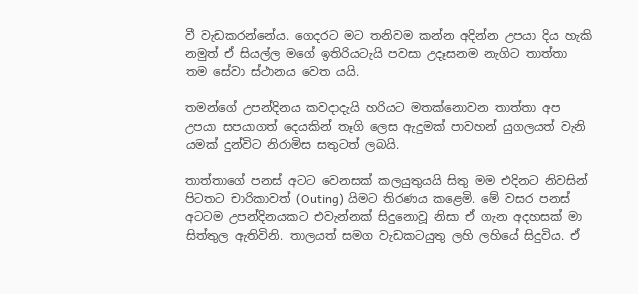වී වැඩකරන්නේය. ගෙදරට මට තනිවම කන්න අදින්න උපයා දිය හැකි නමුත් ඒ සියල්ල මගේ ඉතිරියටැයි පවසා උදෑසනම නැගිට තාත්තා තම සේවා ස්ථානය වෙත යයි.

තමන්ගේ උපන්දිනය කවදාදැයි හරියට මතක්නොවන තාත්තා අප උපයා සපයාගත් දෙයකින් තෑගි ලෙස ඇදුමක් පාවහන් යුගලයත් වැනි යමක් දුන්විට නිරාමිස සතුටත් ලබයි.

තාත්තාගේ පනස් අටට වෙනසක් කලයුතුයයි සිතු මම එදිනට නිවසින් පිටතට චාරිකාවත් (Outing) යිමට තිරණය කළෙමි. මේ වසර පනස් අටටම උපන්දිනයකට එවැන්නක් සිදුනොවූ නිසා ඒ ගැන අදහසක් මා සිත්තුල ඇතිවිනි. තාලයත් සමග වැඩකටයුතු ලහි ලහියේ සිදුවිය. ඒ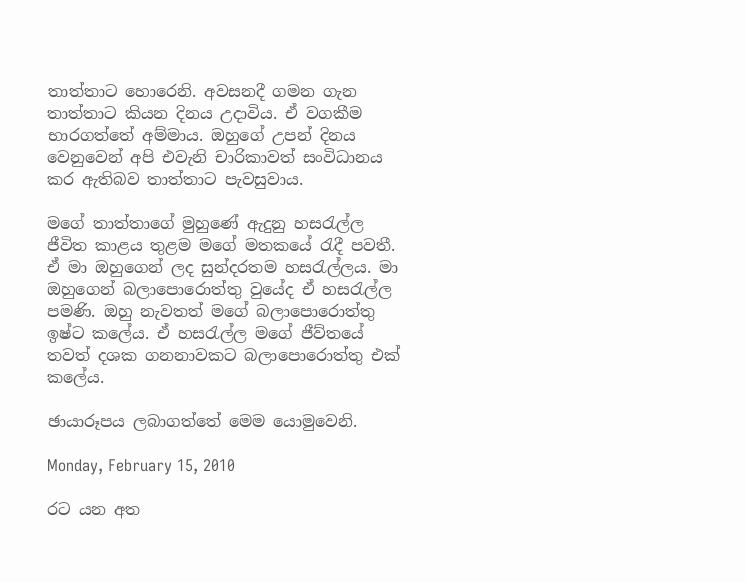තාත්තාට හොරෙනි. අවසනදී ගමන ගැන තාත්තා‍ට කියන දිනය උදාවිය. ඒ වගකීම භාරගත්තේ අම්මාය. ඔහුගේ උපන් දිනය වෙනුවෙන් අපි එවැනි චාරිකාවත් සංවිධානය කර ඇතිබව තාත්තාට පැවසුවාය.

මගේ තාත්තාගේ මුහුණේ ඇදුනු හසරැල්ල ජීවිත කාළය තුළම ‍මගේ මතකයේ රැදී පවතී. ඒ මා ඔහුගෙන් ලද සුන්දරතම හසරැල්ලය. මා ඔහුගෙන් බලාපොරොත්තු වුයේද ඒ හසරැල්ල පමණි. ඔහු නැවතත් මගේ බලාපොරොත්තු ඉෂ්ට කලේය. ඒ හසරැල්ල මගේ ජීව්තයේ තවත් දශක ගනනාවකට බලාපොරොත්තු එක් කලේය.

ඡායාරූපය ලබාගත්තේ මෙම යොමුවෙනි.

Monday, February 15, 2010

රට යන අත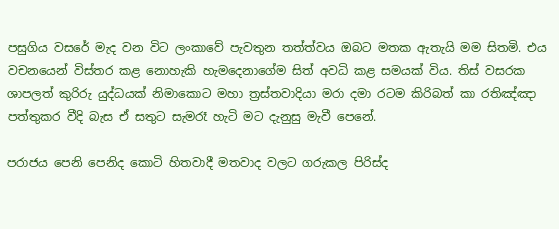පසුගිය වසරේ මැද වන විට ලංකාවේ පැවතුන තත්ත්වය ඔබට මතක ඇතැයි මම සිතමි. එය වචනයෙන් විස්තර කළ නොහැකි හැමදෙනාගේම සිත් අවධි කළ සමයක් විය. තිස් වසරක ශාපලත් කුරිරු යුද්ධයක් නිමාකොට මහා ත්‍රස්තවාදියා මරා දමා රටම කිරිබත් කා රතිඤ්ඤා පත්තුකර වීදි බැස ඒ සතුට සැමරෑ හැටි මට දැනුසු මැවී පෙනේ.

පරාජය පෙනි පෙනිද කොටි හිතවාදී මතවාද වලට ගරුකල පිරිස්ද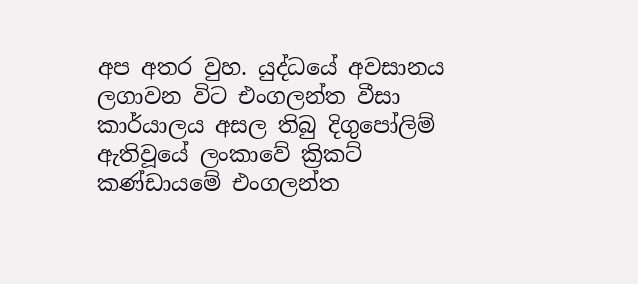අප අතර වුහ. යුද්ධයේ අවසානය ලගාවන විට එංගලන්ත වීසා කාර්යාලය අසල තිබු දිගුපෝලිම් ඇතිවූයේ ලංකාවේ ක්‍රිකට් කණ්ඩායමේ එංගලන්ත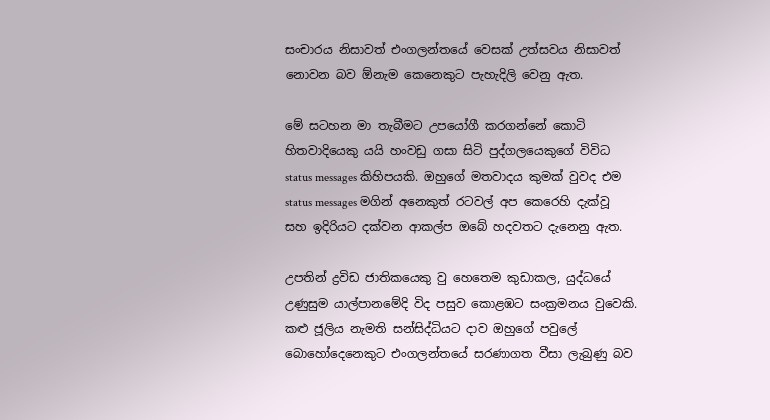සංචාරය නිසාවත් එංගලන්තයේ වෙසක් උත්සවය නිසාවත් නොවන බව ඕනැම කෙනෙකුට පැහැදිලි වෙනු ඇත.

මේ සටහන මා තැබීමට උපයෝගී කරගන්නේ කොටි හිතවාදියෙකු යයි හංවඩු ගසා සිටි පුද්ගලයෙකුගේ විවිධ status messages කිහිපයකි. ඔහුගේ මතවාදය කුමක් වුවද එම status messages මගින් අනෙකුත් රටවල් අප කෙරෙහි දැක්වූ සහ ඉදිරියට දක්වන ආකල්ප ඔබේ හදවතට දැනෙනු ඇත.

උපතින් ද්‍රවිඩ ජාතිකයෙකු වු හෙතෙම කුඩාකල, යුද්ධයේ උණුසුම යාල්පානමේදි විද පසුව කොළඹට සංක්‍රමනය වුවෙකි. කළු ජූලිය නැමති සන්සිද්ධියට දාව ඔහුගේ පවුලේ බොහෝදෙනෙකුට එංගලන්තයේ සරණාගත වීසා ලැබුණු බව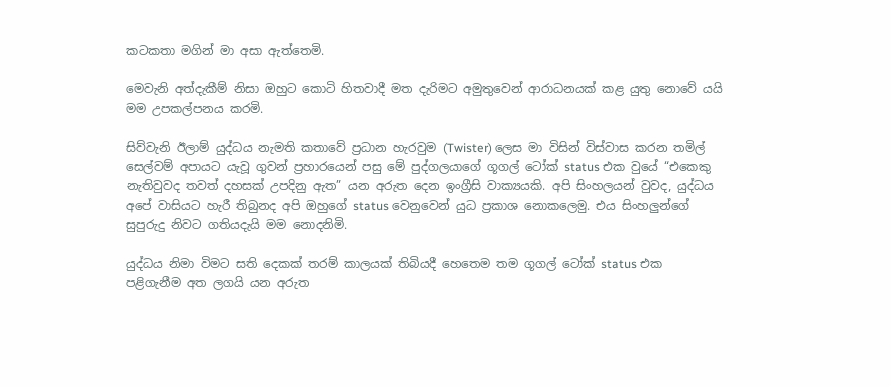කටකතා මගින් මා අසා ඇත්තෙමි.

මෙවැනි අත්දැකීම් නිසා ඔහුට කොටි හිතවාදී මත දැරිමට අමු‍තුවෙන් ආරාධනයක් කළ යුතු නොවේ යයි මම උපකල්පනය කරමි.

සිව්වැනි ඊලාම් යුද්ධය නැමති කතාවේ ප්‍රධාන හැරවුම (Twister) ලෙස මා විසින් විස්වාස කරන තමිල් සෙල්වම් අපායට යැවූ ගුවන් ප්‍රහාරයෙන් පසු මේ පුද්ගලයාගේ ගූගල් ටෝක් status එක වුයේ “එකෙකු නැතිවුවද තවත් දහසක් උපදිනු ඇත” යන අරුත දෙන ඉංග්‍රීසි වාක්‍යයකි. අපි සිංහලයන් වුවද, යුද්ධය අපේ වාසියට හැරී තිබුනද අපි ඔහුගේ status වෙනුවෙන් යුධ ප්‍රකාශ නොකලෙමු. එය සිංහලුන්ගේ සුපුරුදු නිවට ගතියදැයි මම නොදනිමි.

යුද්ධය නිමා විමට සති දෙකක් තරම් කාලයක් තිබියදී හෙතෙම තම ගූගල් ටෝක් status එක පළිගැනීම අත ලගයි යන අරුත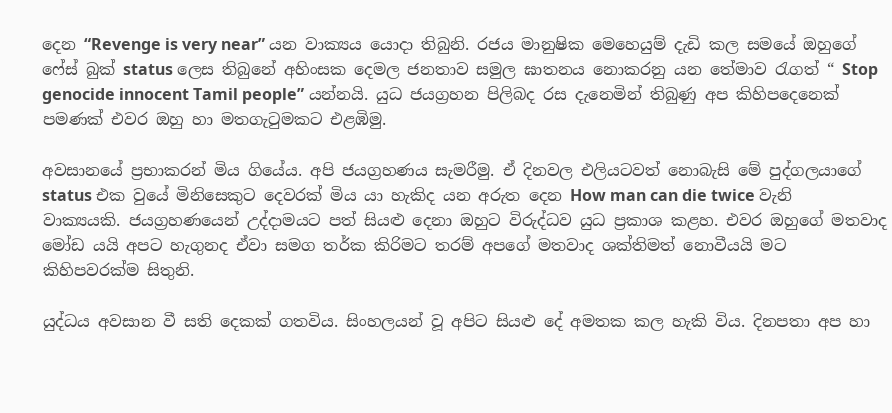දෙන “Revenge is very near” යන වාක්‍යය යොදා තිබුනි. රජය මානුෂික මෙහෙයුම් දැඩි කල සමයේ ඔහුගේ ෆේස් බුක් status ලෙස තිබුනේ අහිංසක දෙමල ජනතාව සමුල ඝාතනය නොකරනු යන තේමාව රැගත් “ Stop genocide innocent Tamil people” යන්නයි. යුධ ජයග්‍රහන පිලිබද රස දැනෙමින් තිබුණු අප කිහිපදෙනෙක් පමණක් එවර ඔහු හා මතගැටුමකට එළඹිමු.

අවසානයේ ප්‍රභාකරන් මිය ගියේය. අපි ජයග්‍රහණය සැමරීමු. ඒ දිනවල එලියටවත් නොබැසි මේ පුද්ගලයාගේ status එක වුයේ මිනිසෙකුට දෙවරක් මිය යා හැකිද යන අරුත දෙන How man can die twice වැනි වාක්‍යයකි. ජයග්‍රහණයෙන් උද්දාමයට පත් සියළු දෙනා ඔහුට විරුද්ධව යුධ ප්‍රකාශ කළහ. එවර ඔහුගේ මතවාද මෝඩ යයි අපට හැගුනද ඒවා සමග තර්ක කිරිමට තරම් අපගේ මතවාද ශක්තිමත් නොවීයයි මට කිහිපවරක්ම සිතුනි.

යුද්ධය අවසාන වී සති දෙකක් ගතවිය. සිංහලයන් වූ අපිට සියළු දේ අමතක කල හැකි විය. දිනපතා අප හා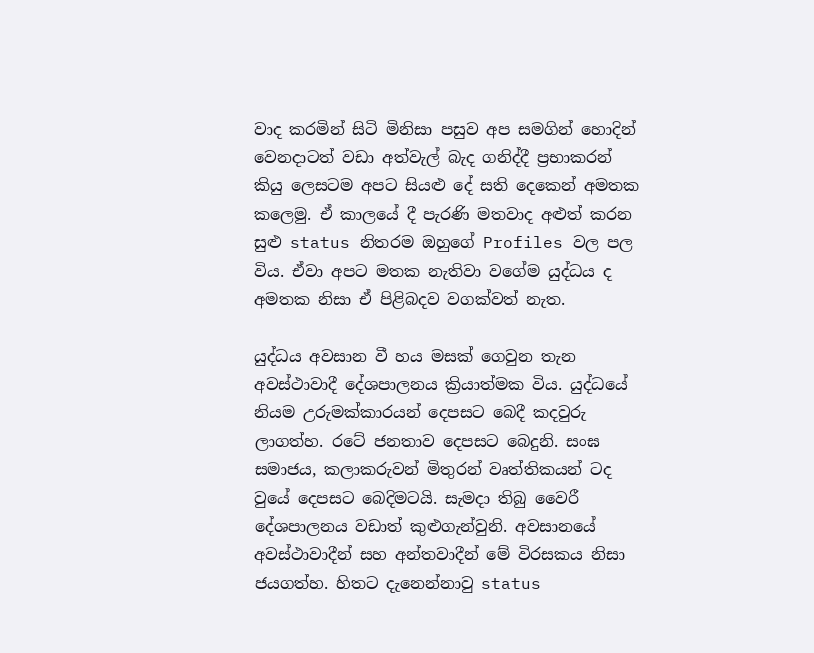වාද කරමින් සිටි මිනිසා පසුව අප සමගින් හොදින් වෙනදාටත් වඩා අත්වැල් බැද ගනිද්දී ප්‍රභාකරන් කියු ලෙසටම අපට සියළු දේ සති දෙකෙන් අමතක කලෙමු. ඒ කාලයේ දී පැරණි මතවාද අළුත් කරන සුළු status නිතරම ඔහුගේ Profiles වල පල විය. ඒවා අපට මතක නැතිවා වගේම යුද්ධය ද අමතක නිසා ඒ පිළිබදව වගක්වත් නැත.

යුද්ධය අවසාන වී හය මසක් ගෙවුන තැන අවස්ථාවාදී දේශපාලනය ක්‍රියාත්මක විය. යුද්ධයේ නියම උරුමක්කාරයන් දෙපසට බෙදී කදවුරු ලාගත්හ. රටේ ජනතාව දෙපසට බෙදුනි. සංඝ සමාජය, කලාකරුවන් මිතුරන් වෘත්තිකයන් ටද වුයේ දෙපසට බෙදිමටයි. සැමදා තිබු වෛරී දේශපාලනය වඩාත් කුළුගැන්වුනි. අවසානයේ අවස්ථාවාදීන් සහ අන්තවාදීන් මේ විරසකය නිසා ජයගත්හ. හිතට දැනෙන්නාවු status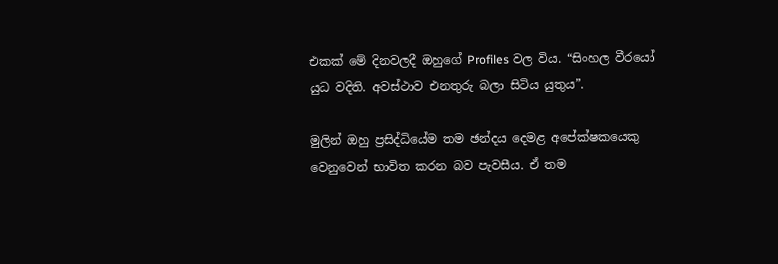එකක් මේ දිනවලදී ඔහුගේ Profiles වල විය. “සිංහල වී‍රයෝ යුධ වදිති. අවස්ථාව එනතුරු බලා සිටිය යුතුය”.

මුලින් ඔහු ප්‍රසිද්ධියේම තම ඡන්දය දෙමළ අපේක්ෂකයෙකු වෙනුවෙන් භාවිත කරන බව පැවසීය. ඒ තම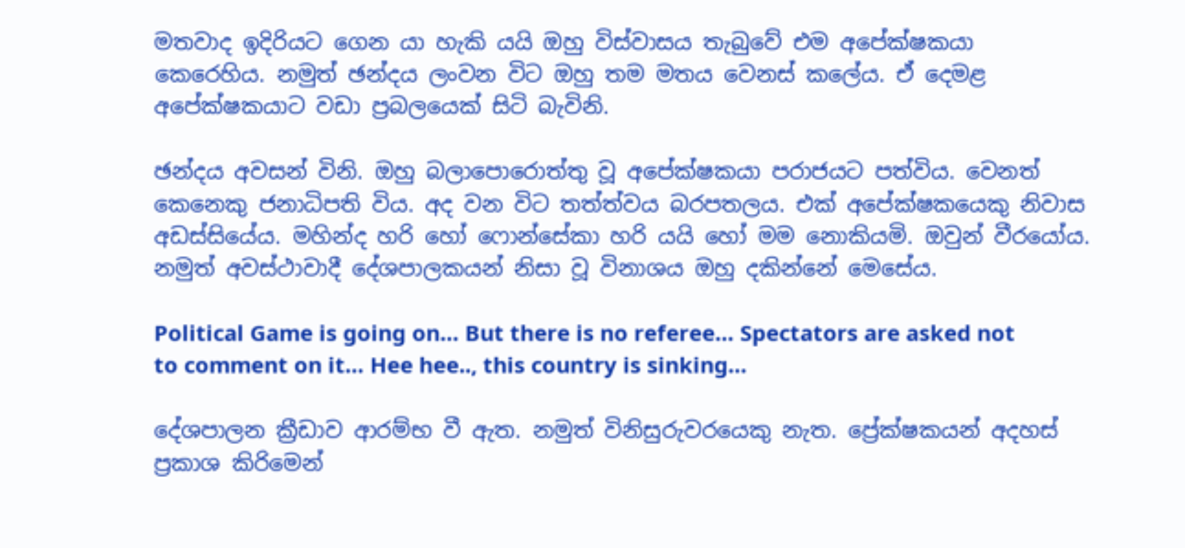මතවාද ඉදිරියට ගෙන යා හැකි යයි ඔහු විස්වාසය තැබුවේ එම අපේක්ෂකයා කෙරෙහිය. නමුත් ඡන්දය ලංවන විට ඔහු තම මතය වෙනස් කලේය. ඒ දෙමළ අපේක්ෂකයාට වඩා ප්‍රබලයෙක් සිටි බැවිනි.

ඡන්දය අවසන් විනි. ඔහු බලාපොරොත්තු වූ අපේක්ෂකයා පරාජයට පත්විය. වෙනත් කෙනෙකු ජනාධිපති විය. අද වන විට තත්ත්වය බරපතලය. එක් අපේක්ෂකයෙකු නිවාස අඩස්සියේය. මහින්ද හරි හෝ ෆොන්සේකා හරි යයි හෝ මම නොකියමි. ඔවුන් වීරයෝය. නමුත් අවස්ථාවාදී දේශපාලකයන් නිසා වූ විනාශය ඔහු දකින්නේ මෙසේය.

Political Game is going on… But there is no referee… Spectators are asked not to comment on it… Hee hee.., this country is sinking…

දේශපාලන ක්‍රීඩාව ආරම්භ වී ඇත. නමුත් විනිසුරුවරයෙකු නැත. ප්‍රේක්ෂකයන් අදහස් ප්‍රකාශ කිරිමෙන්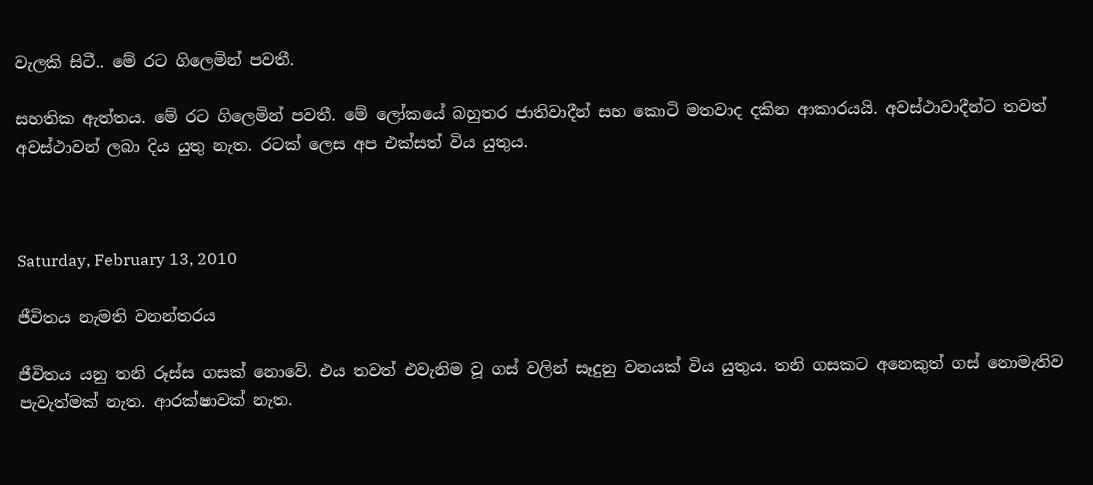වැලකි සිටී.. මේ රට ගිලෙමින් පවතී.

සහතික ඇත්තය. මේ ර‍ට ගිලෙමින් පවතී. මේ ලෝකයේ බහුතර ජාතිවාදීන් සහ කොටි මතවාද දකින ආකාරයයි. අවස්ථාවාදීන්ට තවත් අවස්ථාවන් ලබා දිය යුතු නැත. රටක් ලෙස අප එක්සත් විය යුතුය.



Saturday, February 13, 2010

ජීවිතය නැමති වනන්තරය

ජීවිතය යනු තනි රූස්ස ගසක් නොවේ. එය තවත් එවැනිම වූ ගස් වලින් සෑදුනු වනයක් විය යුතුය. තනි ගසකට අනෙකුත් ගස් නොමැතිව පැවැත්මක් නැත. ආරක්ෂාවක් නැත.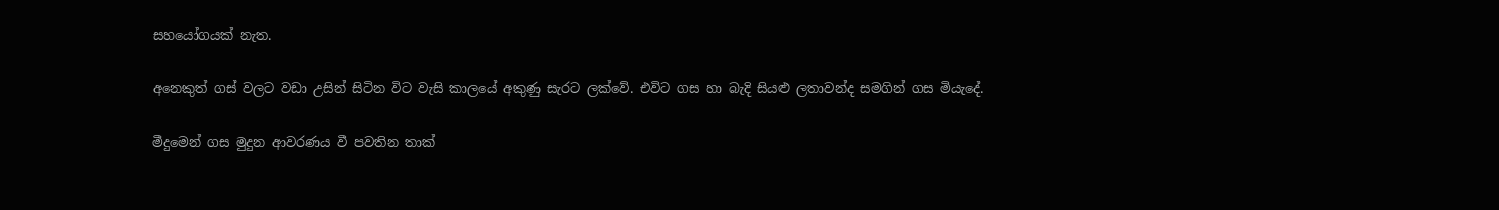සහයෝගයක් නැත.

අනෙකුත් ගස් වලට වඩා උසින් සිටින විට වැසි කාලයේ අකුණු සැරට ලක්වේ. එවිට ගස හා බැදි සියළු ලතාවන්ද සමගින් ගස මියැදේ.

මීදුමෙන් ගස මුදුන ආවරණය වී පවතින තාක්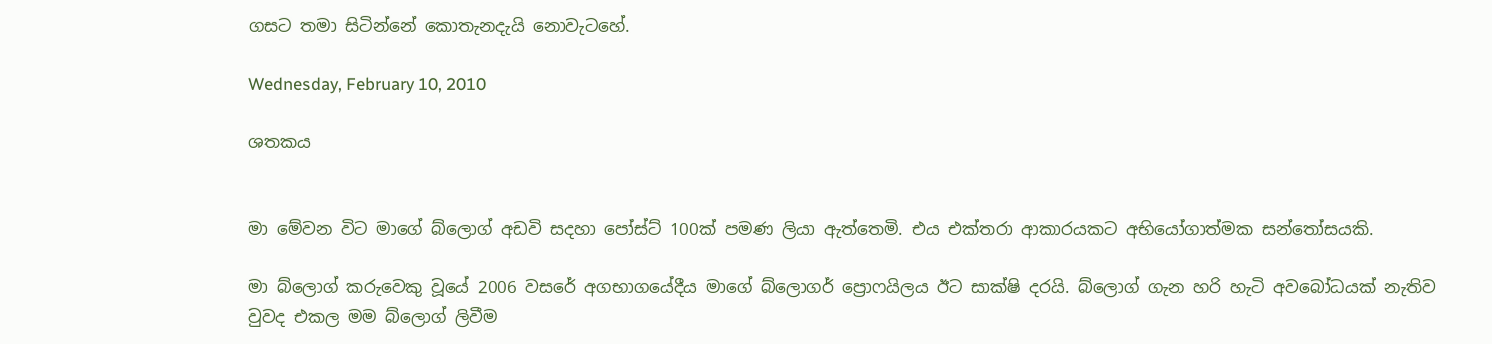ගසට තමා සිටින්නේ කොතැනදැයි නොවැටහේ.

Wednesday, February 10, 2010

ශතකය


මා මේවන විට මාගේ බ්ලොග් අඩවි සදහා පෝස්ට් 100ක් පමණ ලියා ඇත්තෙමි. එය එක්තරා ආකාරයකට අභියෝගාත්මක සන්තෝසයකි.

මා බ්ලොග් කරුවෙකු වූයේ 2006 වසරේ අගභාගයේදීය මාගේ බ්ලොගර් ප්‍රොෆයිලය ඊට සාක්ෂි දරයි. බ්ලොග් ගැන හරි හැටි අවබෝධයක් නැතිව වුවද එකල මම බ්ලොග් ලිවීම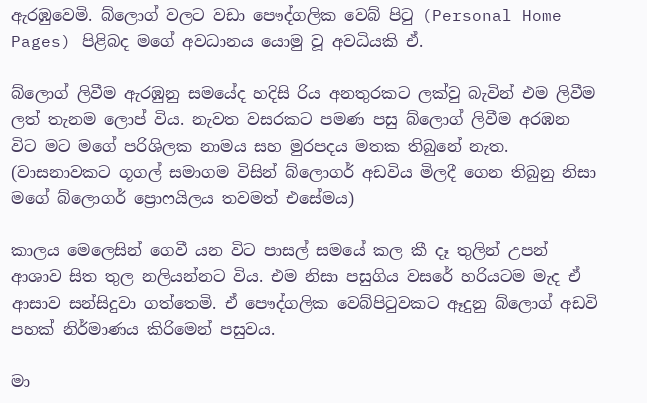ඇරඹුවෙමි. බ්ලොග් වලට වඩා පෞද්ගලික වෙබ් පිටු (Personal Home Pages) පිළිබද මගේ අවධානය යොමු වූ අවධියකි ඒ.

බ්ලොග් ලිවීම ඇරඹුනු සමයේද හදිසි රිය අනතුරකට ලක්වු බැවින් එම ලිවීම ලත් තැනම ලොප් විය. නැවත වසරකට පමණ පසු බ්ලොග් ලිවීම අරඹන විට මට මගේ පරිශිලක නාමය සහ මුරපදය මතක තිබුනේ නැත. (වාසනාවකට ගූගල් සමාගම විසින් බ්ලොගර් අඩවිය මිලදී ගෙන තිබුනු නිසා මගේ බ්ලොගර් ප්‍රොෆයිලය තවමත් එසේමය)

කාලය මෙලෙසින් ගෙවී යන විට පාසල් සමයේ කල කී දෑ තුලින් උපන් ආශාව සිත තුල නලියන්නට විය. එම නිසා පසුගිය වසරේ හරියටම මැද ඒ ආසාව සන්සිදුවා ගත්තෙමි. ඒ පෞද්ගලික වෙබ්පිටුවකට ඈදුනු බ්ලොග් අඩවි පහක් නිර්මාණය කිරිමෙන් පසුවය.

මා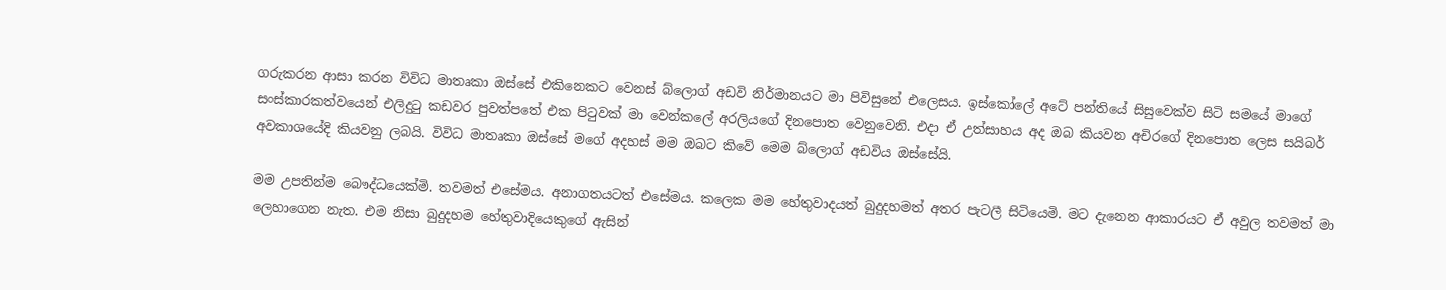ගරුකරන ආසා කරන විවිධ මාතෘකා ඔස්සේ එකිනෙකට වෙනස් බ්ලොග් අඩවි නිර්මානයට මා පිවිසුනේ එලෙසය. ඉස්කෝලේ අටේ පන්තියේ සිසුවෙක්ව සිටි සමයේ මාගේ සංස්කාරකත්වයෙන් එලිදුටු කඩවර පුවත්පතේ එක පිටුවක් මා වෙන්කලේ අරලියගේ දිනපොත වෙනුවෙනි. එදා ඒ උත්සාහය අද ඔබ කියවන අචිරගේ දිනපොත ලෙස සයිබර් අවකාශයේදි කියවනු ලබයි. විවිධ මාතෘකා ඔස්සේ මගේ අදහස් මම ඔබට කිවේ මෙම බ්ලොග් අඩවිය ඔස්සේයි.

මම උපතින්ම ‍බෞද්ධයෙක්මි. තවමත් එසේමය. අනාගතයටත් එසේම‍ය. කලෙක මම හේතුවාදයත් බුදුදහමත් අතර පැටලී සිටියෙමි. මට දැනෙන ආකාරයට ඒ අවුල තවමත් මා ලෙහාගෙන නැත. එම නිසා බුදුදහම හේතුවාදියෙකුගේ ඇසින්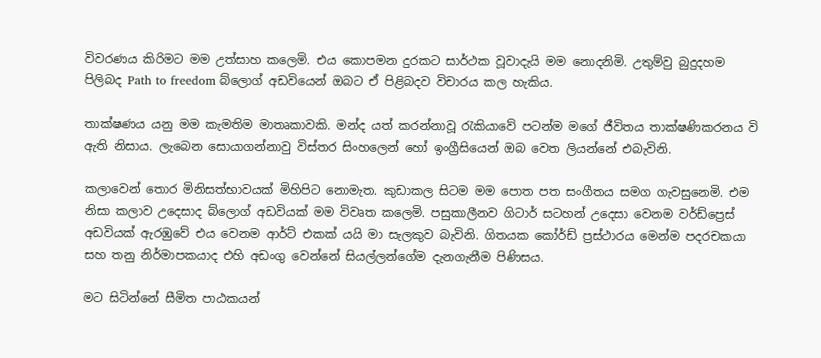විවරණය කිරිමට මම උත්සාහ කලෙමි. එය කොපමන දුරකට සාර්ථක වූවාදැයි මම නොදනිමි. උතුම්වු බුදුදහම පිලිබද Path to freedom බ්ලොග් අඩවියෙන් ඔබට ඒ පිළිබදව විචාරය කල හැකිය.

තාක්ෂණය යනු මම කැමතිම මාතෘකාවකි. මන්ද යත් කරන්නාවූ රැකියාවේ පටන්ම මගේ ජීවිතය තාක්ෂණිකරනය වි ඇති නිසාය. ලැබෙන සොයාගන්නාවු විස්තර සිංහලෙන් හෝ ඉංග්‍රීසියෙන් ඔබ වෙත ලියන්නේ එබැවිනි.

කලාවෙන් තොර මිනිසත්භාවයක් මිහිපිට නොමැත. කුඩාකල සිටම මම පොත පත සංගීතය සමග ගැවසුනෙමි. එම නිසා කලාව උදෙසාද බ්ලොග් අඩවියක් මම විවෘත කලෙමි. පසුකාලීනව ගිටාර් සටහන් උදෙසා වෙනම වර්ඩ්ප්‍රෙස් අඩවියක් ඇරඹුවේ එය වෙනම ආර්ට් එකක් යයි මා සැලකුව බැවිනි. ගිතයක කෝර්ඩ් ප්‍රස්ථාරය මෙන්ම පදරචකයා සහ තනු නිර්මාපකයාද එහි අඩංගු වෙන්නේ සියල්ලන්ගේම දැනගැනීම පිණිසය.

මට සිටින්නේ සීමිත පාඨකයන්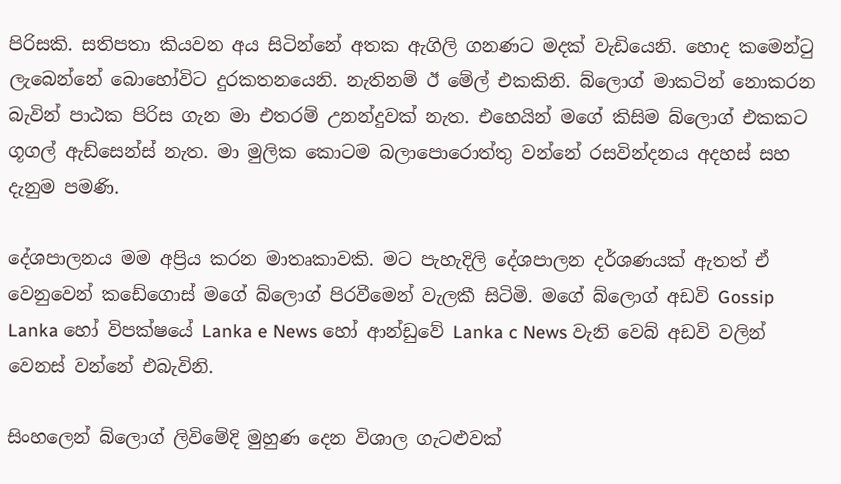පිරිසකි. සතිපතා කියවන අය සිටින්නේ අතක ඇගිලි ගනණට මදක් වැ‍ඩියෙනි. හොද කමෙන්ටු ලැබෙන්නේ බොහෝවිට දුරකතනයෙනි. නැතිනම් ඊ මේල් එකකිනි. බ්ලොග් මාකටින් නොකරන බැවින් පාඨක පිරිස ගැන මා එතරම් උනන්දුවක් නැත. එහෙයින් මගේ කිසිම බ්ලොග් එකකට ගූගල් ඇඩ්සෙන්ස් නැත. මා මුලික කොටම බලාපොරොත්තු වන්නේ රසවින්දනය අදහස් සහ දැනුම පමණි.

දේශපාලනය මම අප්‍රිය කරන මාතෘකාවකි. මට පැහැදිලි දේශපාලන දර්ශණයක් ඇතත් ඒ වෙනුවෙන් කඩේගොස් මගේ බ්ලොග් පිරවීමෙන් වැලකී සිටිමි. මගේ බ්ලොග් අඩවි Gossip Lanka හෝ විපක්ෂයේ Lanka e News හෝ ආන්ඩුවේ Lanka c News වැනි වෙබ් අඩවි වලින් වෙනස් වන්නේ එබැවිනි.

සිංහලෙන් බ්ලොග් ලිවිමේදි මුහුණ දෙන විශාල ගැටළුවක්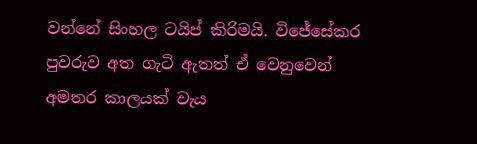වන්නේ සිංහල ටයිප් කිරිමයි. විජේසේකර පුවරුව අත ගැටි ඇතත් ඒ වෙනුවෙන් අමතර කාලයක් වැය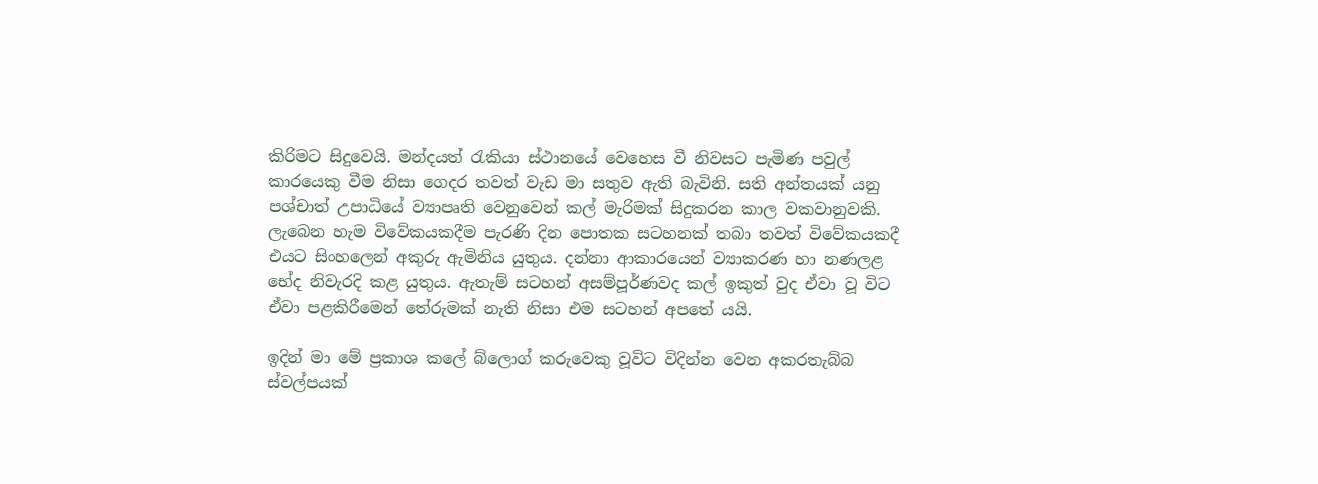කිරිමට සිදුවෙයි. මන්දයත් රැකියා ස්ථානයේ වෙහෙස වී නිවසට පැමිණ පවුල් කාරයෙකු වීම නිසා ගෙදර තවත් වැඩ මා සතුව ඇති බැවිනි. සති අන්තයක් යනු පශ්චාත් උපාධියේ ව්‍යාපෘති වෙනුවෙන් කල් මැරිමක් සිදුකරන කාල වකවානුවකි. ලැබෙන හැම විවේකයකදීම පැරණි දින පොතක සටහනක් තබා තවත් විවේකයකදී එයට සිංහලෙන් අකුරු ඇමිනිය යුතුය. දන්නා ආකාරයෙන් ව්‍යාකරණ හා නණලළ භේද නිවැරදි කළ යුතුය. ඇතැම් සටහන් අසම්පූර්ණවද කල් ඉකුත් වුද ඒවා වූ විට ඒවා පළකිරීමෙන් තේරුමක් නැති නිසා එම සටහන් අපතේ යයි.

ඉදින් මා මේ ප්‍රකාශ කලේ බ්ලොග් කරුවෙකු වූවිට විදින්න වෙන අකරතැබ්බ ස්වල්පයක්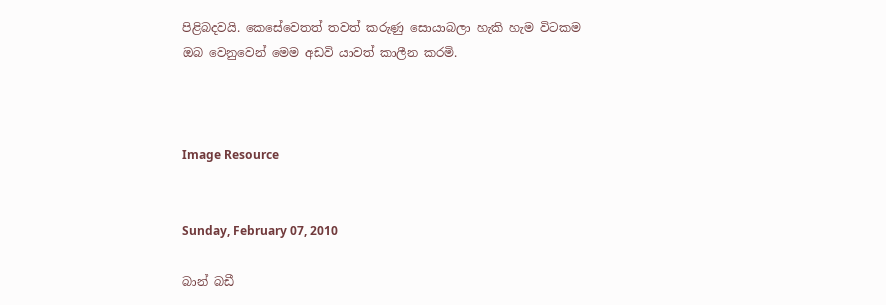පිළිබදවයි. කෙසේවෙතත් තවත් කරුණු සොයාබලා හැකි හැම විටකම ඔබ වෙනුවෙන් මෙම අඩවි යාවත් කාලීන කරමි.



Image Resource


Sunday, February 07, 2010

බාන් බඩී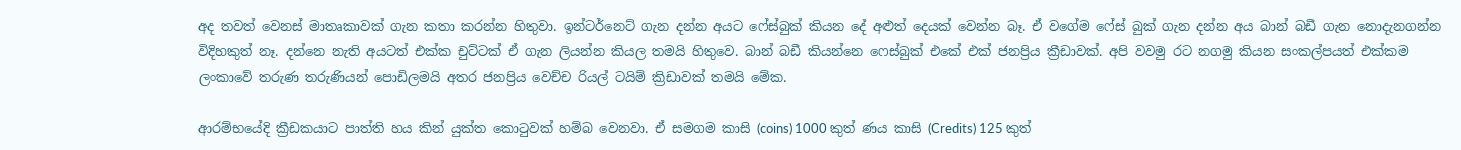අද තවත් වෙනස් මාතෘකාවක් ගැන කතා කරන්න හිතුවා. ඉන්ටර්නෙට් ගැන දන්න අයට ‍‍ෆේස්බුක් කියන දේ අළුත් දෙයක් වෙන්න බෑ. ඒ වගේම ෆේස් බුක් ගැන දන්න අය බාන් බඩී ගැන නොදැනගන්න විදිහකුත් නෑ. දන්නෙ නැති අයටත් එක්ක චුට්ටක් ඒ ගැන ලියන්න කියල තමයි හිතුවෙ. බාන් බඩී කියන්නෙ ෆෙස්බුක් එකේ එක් ජනප්‍රිය ක්‍රීඩාවක්. අපි වවමු රට නගමු කියන සංකල්පයත් එක්කම ලංකාවේ තරුණ තරුණියන් පොඩිලමයි අතර ජනප්‍රිය වෙච්ච රියල් ටයිම් ක්‍රිඩාවක් තමයි මේක.

ආරම්භයේදි ක්‍රීඩකයාට පාත්ති හය කින් යුක්ත කොටුවක් හම්බ වෙනවා. ඒ සමගම කාසි (coins) 1000 කුත් ණය කාසි (Credits) 125 කුත්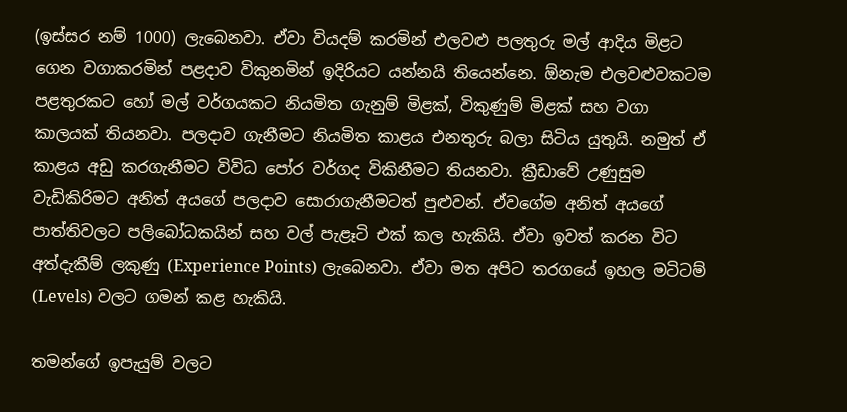(ඉස්සර නම් 1000) ලැබෙනවා. ඒවා වියදම් කරමින් එලවළු පලතුරු මල් ආදිය මිළට ගෙන වගාකරමින් පළදාව විකුනමින් ඉදිරියට යන්නයි තියෙන්නෙ. ඕනැම එලවළුවකටම පළතුරකට හෝ මල් වර්ගයක‍ට නියමිත ගැනුම් මිළක්, විකුණුම් මිළක් සහ වගා කාලයක් තියනවා. පලදාව ගැනීමට නියමිත කාළය එනතුරු බලා සිටිය යුතුයි. නමුත් ඒ කාළය අඩු කරගැනීමට විවිධ පෝර වර්ගද විකිනීමට තියනවා. ක්‍රීඩාවේ උණුසුම වැඩිකිරිමට අනිත් අයගේ පලදාව සොරාගැනීමටත් පුළුවන්. ඒවගේම අනිත් අයගේ පාත්තිවලට පලිබෝධකයින් සහ වල් පැළෑටි එක් කල හැකියි. ඒවා ඉවත් කරන විට අත්දැකීම් ලකුණු (Experience Points) ලැබෙනවා. ඒවා මත අපිට තරගයේ ඉහල මටිටම් (Levels) වලට ගමන් කළ හැකියි.

තමන්ගේ ඉපැයුම් වලට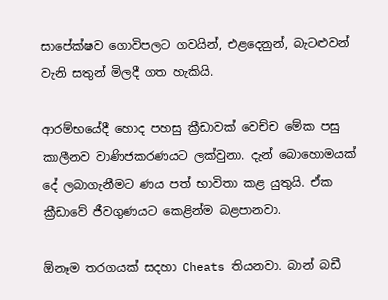සාපේක්ෂව ගොවිපලට ගවයින්, එළදෙනුන්, බැටළුවන් වැනි සතුන් මිලදී ගත හැකියි.

ආරම්භයේදී හොද පහසු ක්‍රීඩාවක් වෙච්ච මේක පසු කාලීනව වාණිජකරණයට ලක්වුනා. දැන් බොහොමයක් දේ ලබාගැනීමට ණය පත් භාවිතා කළ යුතුයි. ඒක ක්‍රීඩාවේ ජීවගුණයට කෙළින්ම බළපානවා.

ඕනෑම තරගයක් සදහා Cheats තියනවා. බාන් බඩී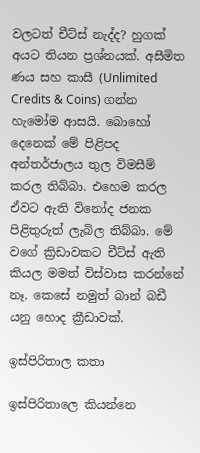වලටත් චීට්ස් නැද්ද? හුගක් අයට තියන ප්‍රශ්නයක්. අසීමිත ණය සහ කාසී (Unlimited Credits & Coins) ගන්න හැමෝම ආසයි. බොහෝ දෙනෙක් මේ පිළිපද අන්තර්ජාලය තුල විමසීම් කරල තිබ්බා. එහෙම කරල ඒවට ඇති විනෝද ජනක පිළිතුරුත් ලැබිල තිබ්බා. මේ වගේ ක්‍රිඩාවකට චීට්ස් ඇති කියල මමත් විස්වාස කරන්නේ නෑ. කෙසේ නමුත් බාන් බඩී යනු හොද ක්‍රීඩාවක්.

ඉස්පිරිතාල කතා

ඉස්පිරිතාලෙ කියන්නෙ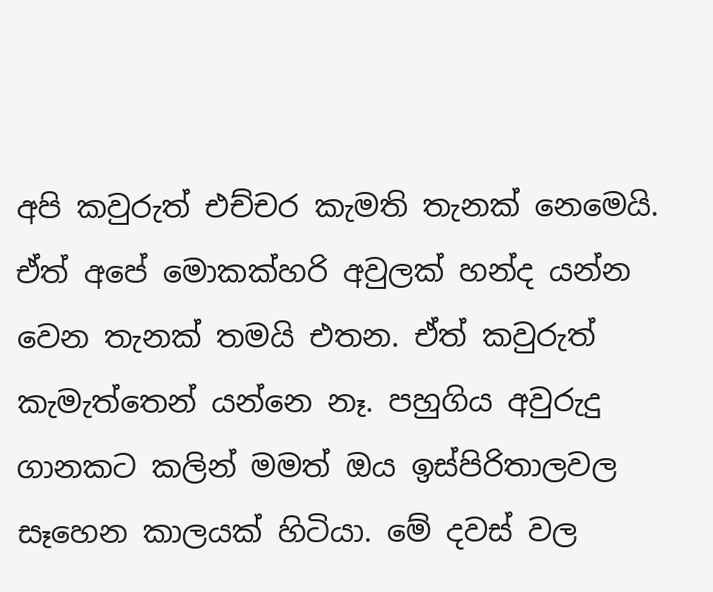අපි කවුරුත් එච්චර කැමති තැනක් නෙමෙයි. ඒත් අපේ මොකක්හරි අවුලක් හන්ද යන්න වෙන තැනක් තමයි එතන. ඒත් කවුරුත් කැමැත්තෙන් යන්නෙ නෑ. පහුගිය අවුරුදු ගානකට කලින් මමත් ඔය ඉස්පිරිතාලවල සෑහෙන කාලයක් හිටියා. මේ දවස් වල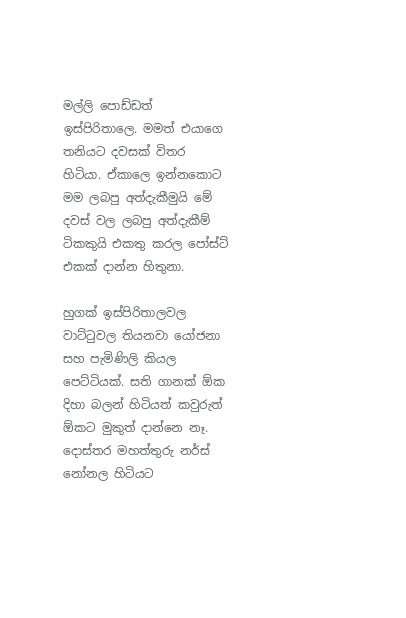මල්ලි පොඩ්ඩත් ඉස්පිරිතාලෙ. මමත් එයාගෙ තනියට දවසක් විතර හිටියා. ඒකාලෙ ඉන්නකොට මම ලබපු අත්දැකීමුයි මේ දවස් වල ලබපු අත්දැකීම් ටිකකුයි එකතු කරල පෝස්ට් එකක් දාන්න හිතුනා.

හුගක් ඉස්පිරිතාලවල වාට්ටුවල තියනවා යෝජනා සහ පැමිණිලි කියල පෙට්ටියක්. සති ගානක් ඕක දිහා බලන් හිටියත් කවුරුත් ඕකට මුකුත් දාන්නෙ නෑ. දොස්තර මහත්තුරු නර්ස් නෝනල හිටියට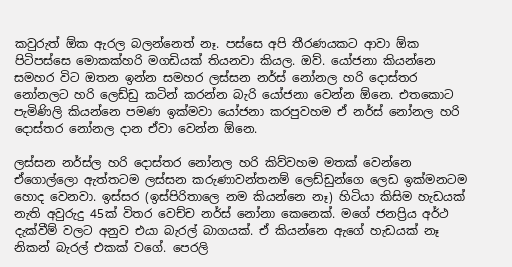කවුරුත් ඕක ඇරල බලන්නෙත් නෑ. පස්සෙ අපි තීරණයකට ආවා ඕක පිටිපස්සෙ මොකක්හරි මගඩියක් තියනවා කියල. ඔව්. යෝජනා කියන්නෙ සමහර විට ඔතන ඉන්න සමහර ලස්සන නර්ස් නෝනල‍ හරි දොස්තර නෝනලට හරි ලෙඩ්ඩු කටින් කරන්න බැරි යෝජනා වෙන්න ඕනෙ. එතකොට පැමිණිලි කියන්නෙ පමණ ඉක්මවා යෝජනා කරපුවහම ඒ නර්ස් නෝනල‍ හරි දොස්තර නෝනල දාන ඒවා වෙන්න ඕනෙ.

ලස්සන නර්ස්ල හරි දොස්තර නෝනල හරි කිව්වහම මතක් වෙන්නෙ ඒගොල්ලො ඇත්තටම ලස්සන කරුණාවන්තනම් ලෙඩ්ඩුන්ගෙ ලෙඩ ඉක්මනටම හොද වෙනවා. ඉස්සර (ඉස්පිරිතාලෙ නම කියන්නෙ නෑ) හිටියා කිසිම හැඩයක් නැති අවුරුදු 45ක් විතර වෙච්ච නර්ස් නෝනා කෙනෙක්. මගේ ජනප්‍රිය අර්ථ දැක්වීම් වලට අනුව එයා බැරල් බාගයක්. ඒ කියන්නෙ ඇගේ හැඩයක් නෑ නිකන් බැරල් එකක් වගේ. පෙරලි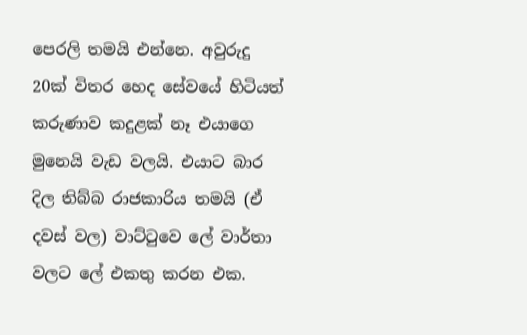පෙරලි තමයි එන්නෙ. අවුරුදු 20ක් විතර හෙද සේවයේ හිටියත් කරුණාව කදුළක් නෑ එයාගෙ මුනෙයි වැඩ වලයි. එයාට බාර දිල තිබ්බ රාජකාරිය තමයි (ඒ දවස් වල) වාට්ටුවෙ ලේ වාර්තා වලට ලේ ‍එකතු කරන එක.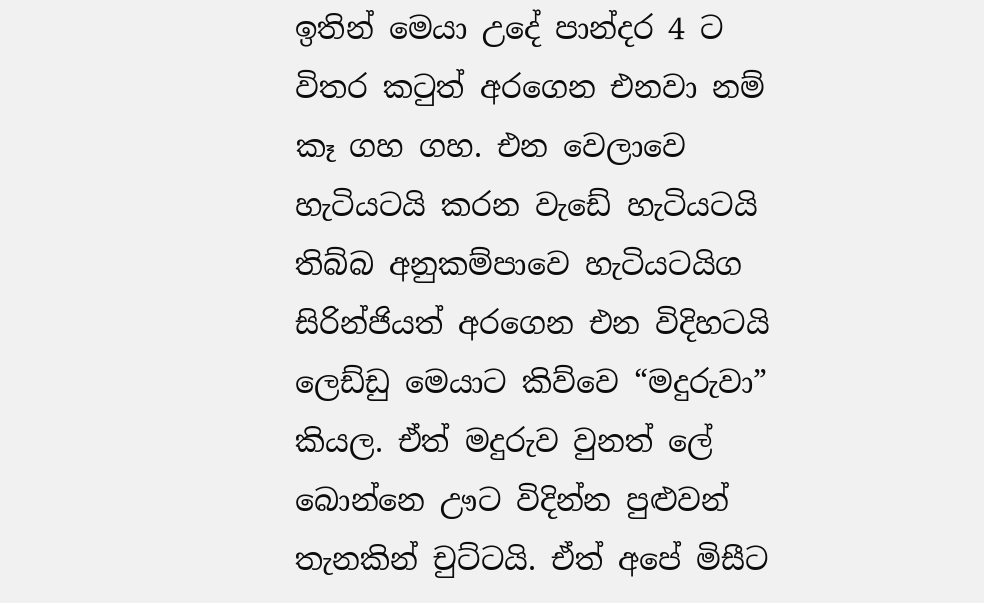ඉතින් මෙයා උදේ පාන්දර 4 ට විතර කටුත් අරගෙන එනවා නම් කෑ ගහ ගහ. එන වෙලාවෙ හැටියටයි කරන වැඩේ හැටියටයි තිබ්බ අනුකම්පාවෙ හැටියටයිග සිරින්ජියත් අරගෙන එන විදිහටයි ලෙඩ්ඩු මෙයාට කිව්වෙ “මදුරුවා” කියල. ඒත් මදුරුව වුනත් ලේ බොන්නෙ ඌට විදින්න පුළුවන් තැනකින් චුට්ටයි. ඒත් අපේ මිසීට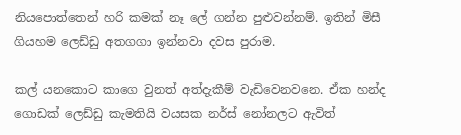නියපොත්තෙන් හරි කමක් නෑ ලේ ගන්න පුළුවන්නම්. ඉතින් මිසී ගියහම ලෙඩ්ඩු අතගගා ඉන්නවා දවස පුරාම.

කල් යනකොට කාගෙ වුනත් අත්දැකීම් වැඩිවෙනවනෙ. ඒක හන්ද ගොඩක් ලෙඩ්ඩු කැමතියි වයසක නර්ස් නෝනලට ඇවිත්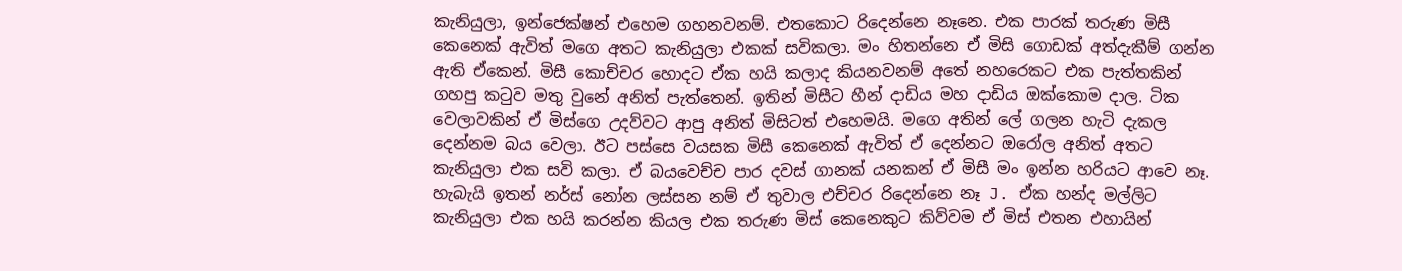කැනියුලා, ඉන්ජෙක්ෂන් එහෙම ගහනවනම්. එතකොට රිදෙන්නෙ නෑනෙ. එක පාරක් තරුණ මිසී කෙනෙක් ඇවිත් මගෙ අතට කැනියුලා එකක් සවිකලා. මං හිතන්නෙ ඒ මිසි ගොඩක් අත්දැකීම් ගන්න ඇති ඒකෙන්. මිසී කොච්චර හොදට ඒක හයි කලාද කියනවනම් අතේ නහරෙකට එක පැත්තකින් ගහපු කටුව මතු වුනේ අනිත් පැත්තෙන්. ඉතින් මිසීට හීන් දාඩිය මහ දාඩිය ඔක්කොම දාල. ටික වෙලාවකින් ඒ මිස්ගෙ උදව්වට ආපු අනිත් මිසිටත් එහෙමයි. මගෙ අතින් ලේ ගලන හැටි දැකල දෙන්නම බය වෙලා. ඊට පස්සෙ වයසක මිසී කෙනෙක් ඇවිත් ඒ දෙන්නට ඔරෝල අනිත් අතට කැනියුලා එක සවි කලා. ඒ බයවෙච්ච පාර දවස් ගානක් යනකන් ඒ මිසී මං ඉන්න හරියට ආවෙ නෑ. හැබැයි ඉතන් නර්ස් නෝන ලස්සන නම් ඒ තුවාල එච්චර රිදෙන්නෙ නෑ J. ඒක හන්ද මල්ලිට කැනියුලා එක හයි කරන්න කියල එක තරුණ මිස් කෙනෙකුට කිව්වම ඒ මිස් එතන එහායින්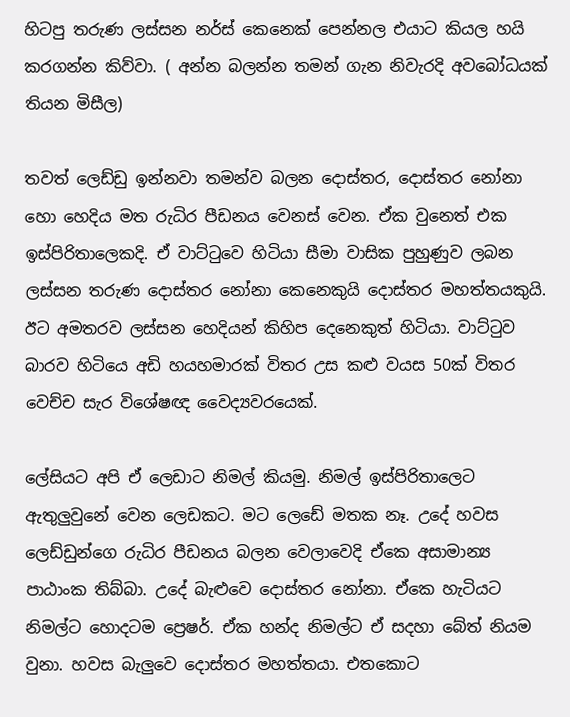හිටපු තරුණ ලස්සන නර්ස් කෙනෙක් පෙන්නල එයාට කියල හයි කරගන්න කිව්වා. ( අන්න බලන්න තමන් ගැන නිවැරදි අවබෝධයක් තියන මිසීල)

තවත් ලෙඩ්ඩු ඉන්නවා තමන්ව බලන දොස්තර, දොස්තර නෝනා හො හෙදිය මත රුධිර පීඩනය වෙනස් වෙන. ඒක වුනෙත් එක ඉස්පිරිතාලෙකදි. ඒ වාට්ටුවෙ හිටියා සීමා වාසික පුහුණුව ලබන ලස්සන තරුණ දොස්තර නෝනා කෙනෙකුයි දොස්තර මහත්තයකුයි. ඊට අමතරව ලස්සන හෙදියන් කිහිප දෙනෙ‍කුත් හිටියා. වාට්ටුව බාරව හිටියෙ අඩි හයහමාරක් විතර උස කළු වයස 50ක් විතර වෙච්ච සැර විශේෂඥ වෛද්‍යවරයෙක්.

ලේසියට අපි ඒ ලෙඩාට නිමල් කියමු. නිමල් ඉස්පිරිතාලෙට ඇතුලුවුනේ වෙන ලෙඩකට. මට ලෙඩේ මතක නෑ. උදේ හවස ලෙඩ්ඩුන්ගෙ රුධිර පීඩනය බලන වෙලාවෙදි ඒකෙ අසාමාන්‍ය පාඨාංක තිබ්බා. උදේ බැළුවෙ දොස්තර නෝනා. ඒකෙ හැටියට නිමල්ට හොදටම ප්‍රෙෂර්. ඒක හන්ද නිමල්ට ඒ සදහා බේත් නියම වුනා. හවස බැලුවෙ දොස්තර මහත්තයා. එතකොට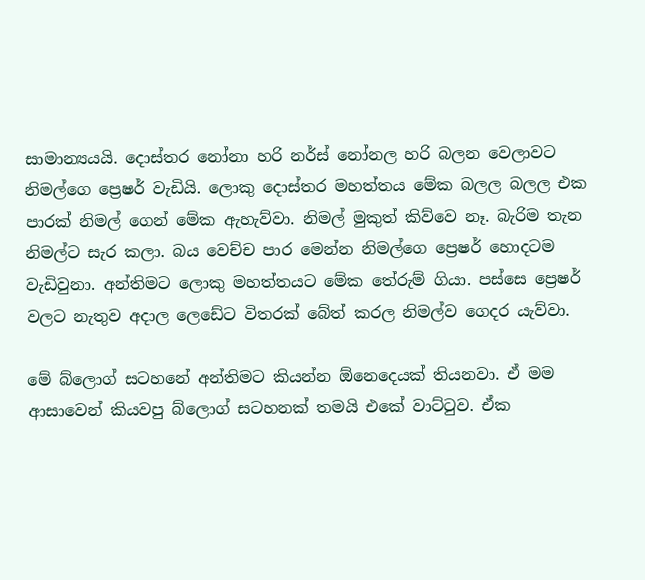සාමාන්‍යයයි. දොස්තර නෝනා හරි නර්ස් නෝනල හරි බලන වෙලාවට නිමල්ගෙ ප්‍රෙෂර් වැඩියි. ලොකු දොස්තර මහත්තය මේක බලල බලල එක පාරක් නිමල් ගෙන් මේක ඇහැව්වා. නිමල් මුකුත් කිව්වෙ නෑ. බැරිම තැන නිමල්ට සැර කලා. බය වෙච්ච පාර මෙන්න නිමල්ගෙ ප්‍රෙෂර් හොදටම වැඩිවුනා. අන්තිමට ලොකු මහත්තයට මේක තේරුම් ගියා. පස්සෙ ප්‍රෙෂර් වලට නැතුව අදාල ලෙඩේට විතරක් බේත් කරල නිමල්ව ගෙදර යැව්වා.

මේ බ්ලොග් සටහනේ අන්තිමට කියන්න ඕනෙදෙයක් තියනවා. ඒ මම ආසාවෙන් කියවපු බ්ලොග් සටහනක් තමයි එකේ වාට්ටුව. ඒක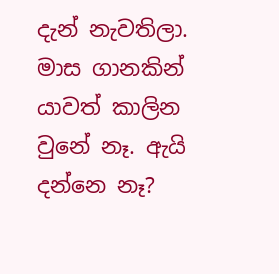දැන් නැවතිලා. මාස ගානකින් යාවත් කාලින වුනේ නෑ. ඇයි දන්නෙ නෑ?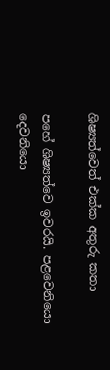ශිෂ්‍යත්වෙත් එක්ක අතුරු කතා

පහේ ශිෂ්‍යත්වෙ ඉවරයි. පළවෙනියො දෙවනියො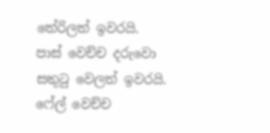තේරිලත් ඉවරයි. පාස් වෙච්ච දරුවො සතුටු වෙලත් ඉවරයි. ෆේල් වෙච්ච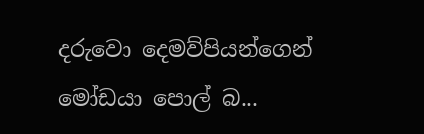දරුවො දෙමව්පියන්ගෙන් මෝඩයා පොල් බ...